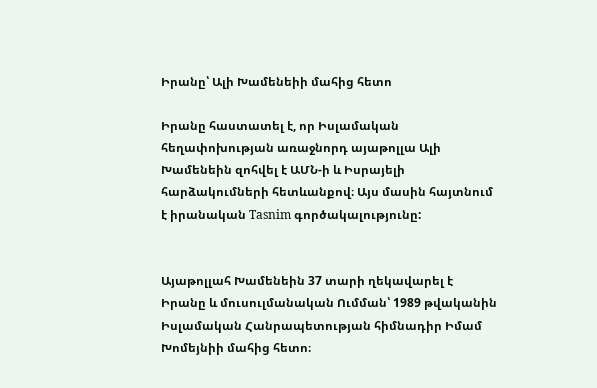Իրանը՝ Ալի Խամենեիի մահից հետո

Իրանը հաստատել է, որ Իսլամական հեղափոխության առաջնորդ այաթոլլա Ալի Խամենեին զոհվել է ԱՄՆ-ի և Իսրայելի հարձակումների հետևանքով։ Այս մասին հայտնում է իրանական Tasnim գործակալությունը:


Այաթոլլահ Խամենեին 37 տարի ղեկավարել է Իրանը և մուսուլմանական Ումման՝ 1989 թվականին Իսլամական Հանրապետության հիմնադիր Իմամ Խոմեյնիի մահից հետո։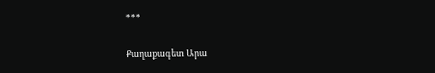***

Քաղաքագետ Արա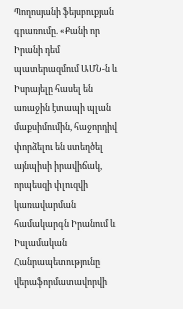Պողոսյանի ֆեյսբուքյան գրառումը. «Քանի որ Իրանի դեմ պատերազմում ԱՄՆ-ն և Իսրայելը հասել են առաջին էտապի պլան մաքսիմումին, հաջորդիվ փորձելու են ստեղծել այնպիսի իրավիճակ, որպեսզի փլուզվի կառավարման համակարգն Իրանում և Իսլամական Հանրապետությունը վերաֆորմատավորվի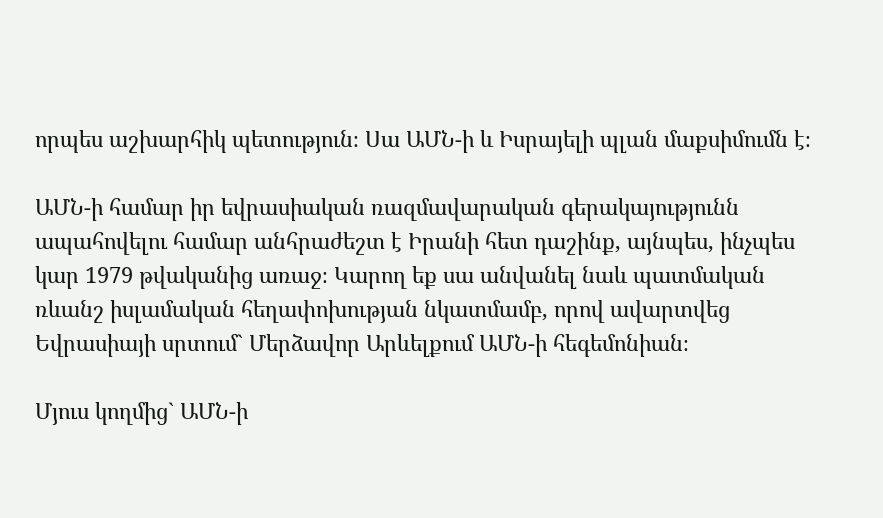որպես աշխարհիկ պետություն։ Սա ԱՄՆ-ի և Իսրայելի պլան մաքսիմումն է։

ԱՄՆ-ի համար իր եվրասիական ռազմավարական գերակայությունն ապահովելու համար անհրաժեշտ է Իրանի հետ դաշինք, այնպես, ինչպես կար 1979 թվականից առաջ։ Կարող եք սա անվանել նաև պատմական ռևանշ իսլամական հեղափոխության նկատմամբ, որով ավարտվեց Եվրասիայի սրտում` Մերձավոր Արևելքում ԱՄՆ-ի հեգեմոնիան։

Մյուս կողմից` ԱՄՆ-ի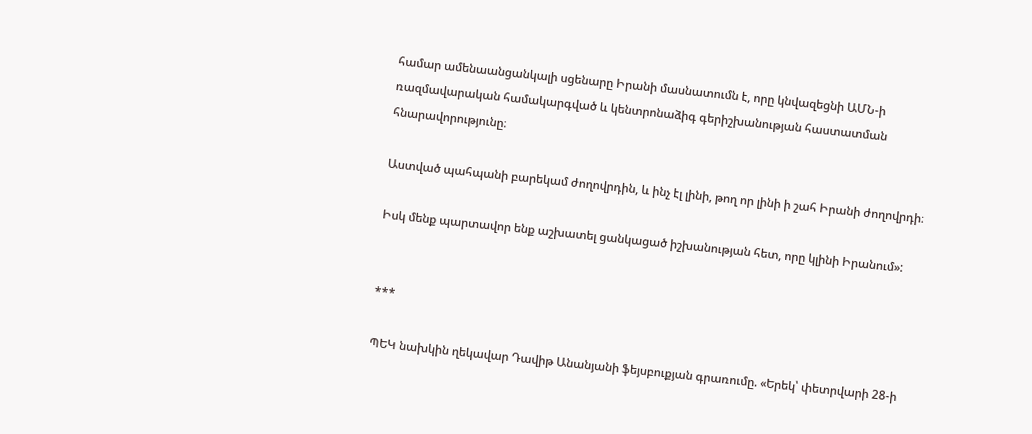համար ամենաանցանկալի սցենարը Իրանի մասնատումն է, որը կնվազեցնի ԱՄՆ-ի ռազմավարական համակարգված և կենտրոնաձիգ գերիշխանության հաստատման հնարավորությունը։

Աստված պահպանի բարեկամ ժողովրդին, և ինչ էլ լինի, թող որ լինի ի շահ Իրանի ժողովրդի։

Իսկ մենք պարտավոր ենք աշխատել ցանկացած իշխանության հետ, որը կլինի Իրանում»:


***

ՊԵԿ նախկին ղեկավար Դավիթ Անանյանի ֆեյսբուքյան գրառումը. «Երեկ՝ փետրվարի 28-ի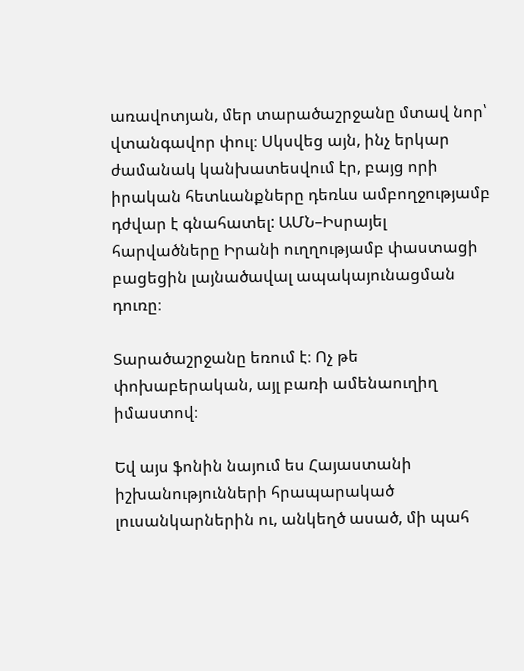առավոտյան, մեր տարածաշրջանը մտավ նոր՝ վտանգավոր փուլ։ Սկսվեց այն, ինչ երկար ժամանակ կանխատեսվում էր, բայց որի իրական հետևանքները դեռևս ամբողջությամբ դժվար է գնահատել: ԱՄՆ–Իսրայել հարվածները Իրանի ուղղությամբ փաստացի բացեցին լայնածավալ ապակայունացման դուռը։

Տարածաշրջանը եռում է։ Ոչ թե փոխաբերական, այլ բառի ամենաուղիղ իմաստով։

Եվ այս ֆոնին նայում ես Հայաստանի իշխանությունների հրապարակած լուսանկարներին ու, անկեղծ ասած, մի պահ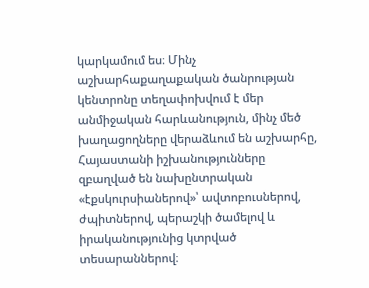կարկամում ես։ Մինչ աշխարհաքաղաքական ծանրության կենտրոնը տեղափոխվում է մեր անմիջական հարևանություն, մինչ մեծ խաղացողները վերաձևում են աշխարհը, Հայաստանի իշխանությունները զբաղված են նախընտրական «էքսկուրսիաներով»՝ ավտոբուսներով, ժպիտներով, պերաշկի ծամելով և իրականությունից կտրված տեսարաններով։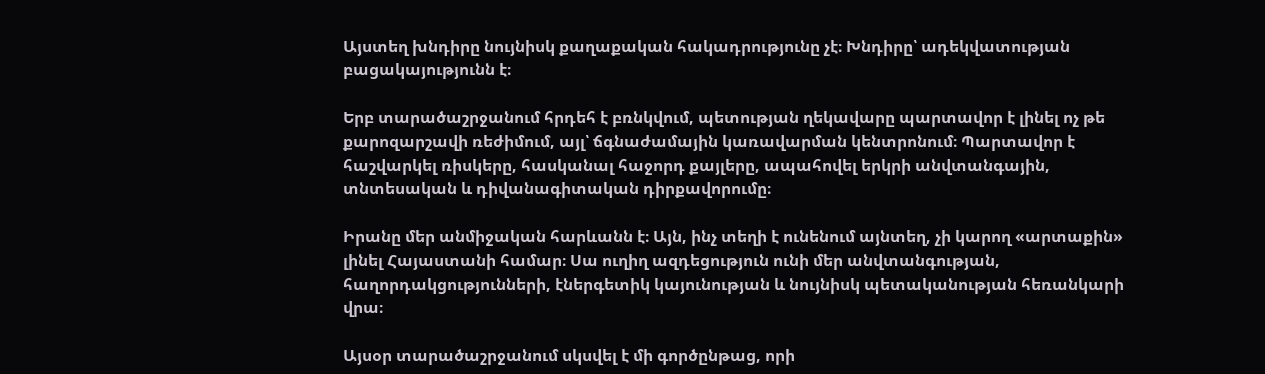Այստեղ խնդիրը նույնիսկ քաղաքական հակադրությունը չէ։ Խնդիրը՝ ադեկվատության բացակայությունն է։

Երբ տարածաշրջանում հրդեհ է բռնկվում, պետության ղեկավարը պարտավոր է լինել ոչ թե քարոզարշավի ռեժիմում, այլ՝ ճգնաժամային կառավարման կենտրոնում։ Պարտավոր է հաշվարկել ռիսկերը, հասկանալ հաջորդ քայլերը, ապահովել երկրի անվտանգային, տնտեսական և դիվանագիտական դիրքավորումը։

Իրանը մեր անմիջական հարևանն է։ Այն, ինչ տեղի է ունենում այնտեղ, չի կարող «արտաքին» լինել Հայաստանի համար։ Սա ուղիղ ազդեցություն ունի մեր անվտանգության, հաղորդակցությունների, էներգետիկ կայունության և նույնիսկ պետականության հեռանկարի վրա։

Այսօր տարածաշրջանում սկսվել է մի գործընթաց, որի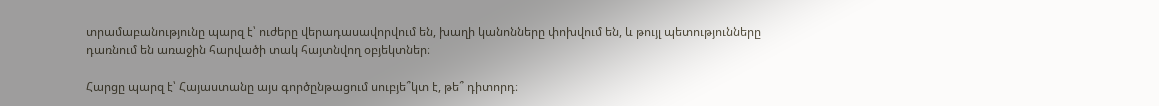տրամաբանությունը պարզ է՝ ուժերը վերադասավորվում են, խաղի կանոնները փոխվում են, և թույլ պետությունները դառնում են առաջին հարվածի տակ հայտնվող օբյեկտներ։

Հարցը պարզ է՝ Հայաստանը այս գործընթացում սուբյե՞կտ է, թե՞ դիտորդ։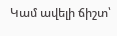Կամ ավելի ճիշտ՝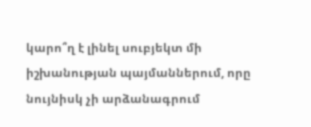կարո՞ղ է լինել սուբյեկտ մի իշխանության պայմաններում, որը նույնիսկ չի արձանագրում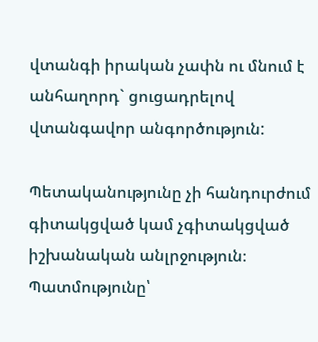վտանգի իրական չափն ու մնում է անհաղորդ` ցուցադրելով վտանգավոր անգործություն:

Պետականությունը չի հանդուրժում գիտակցված կամ չգիտակցված իշխանական անլրջություն։ Պատմությունը՝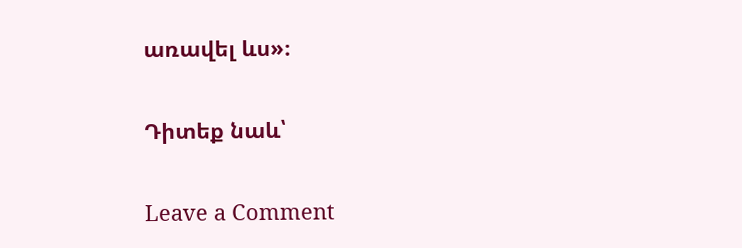առավել ևս»։


Դիտեք նաև՝


Leave a Comment